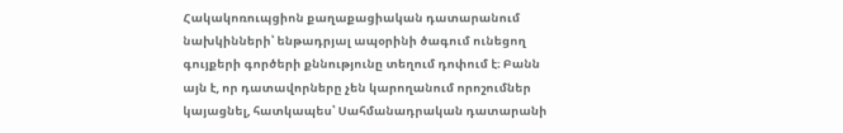Հակակոռուպցիոն քաղաքացիական դատարանում նախկինների՝ ենթադրյալ ապօրինի ծագում ունեցող գույքերի գործերի քննությունը տեղում դոփում է։ Բանն այն է, որ դատավորները չեն կարողանում որոշումներ կայացնել, հատկապես՝ Սահմանադրական դատարանի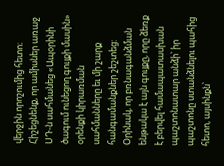վերջին որոշումից հետո։
Հիշեցնենք, որ ամիսներ առաջ ՍԴ-ն սահմանեց «Ապօրինի ծագում ունեցող գույքի մասին» օրենքի կիրառման սահմանները եւ մի շարք հանգամանքներ շեշտեց: Օրինակ, որ բռնագանձման ենթակա է այն գույքը, որը ձեռք է բերվել համապատասխան պաշտոնատար անձի՝ իր պաշտոնը ստանձնելու պահից հետո, այսինքն՝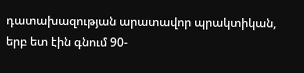դատախազության արատավոր պրակտիկան, երբ ետ էին գնում 90-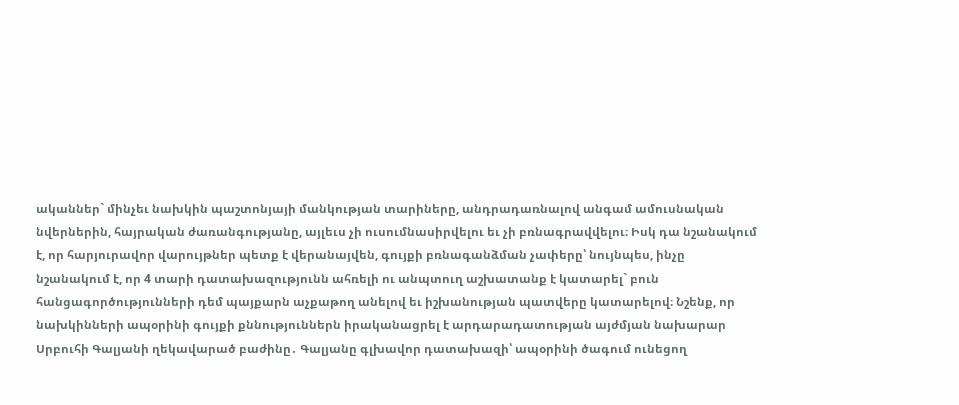ականներ` մինչեւ նախկին պաշտոնյայի մանկության տարիները, անդրադառնալով անգամ ամուսնական նվերներին, հայրական ժառանգությանը, այլեւս չի ուսումնասիրվելու եւ չի բռնագրավվելու։ Իսկ դա նշանակում է, որ հարյուրավոր վարույթներ պետք է վերանայվեն, գույքի բռնագանձման չափերը՝ նույնպես, ինչը նշանակում է, որ 4 տարի դատախազությունն ահռելի ու անպտուղ աշխատանք է կատարել` բուն հանցագործությունների դեմ պայքարն աչքաթող անելով եւ իշխանության պատվերը կատարելով։ Նշենք, որ նախկինների ապօրինի գույքի քննություններն իրականացրել է արդարադատության այժմյան նախարար Սրբուհի Գալյանի ղեկավարած բաժինը․ Գալյանը գլխավոր դատախազի՝ ապօրինի ծագում ունեցող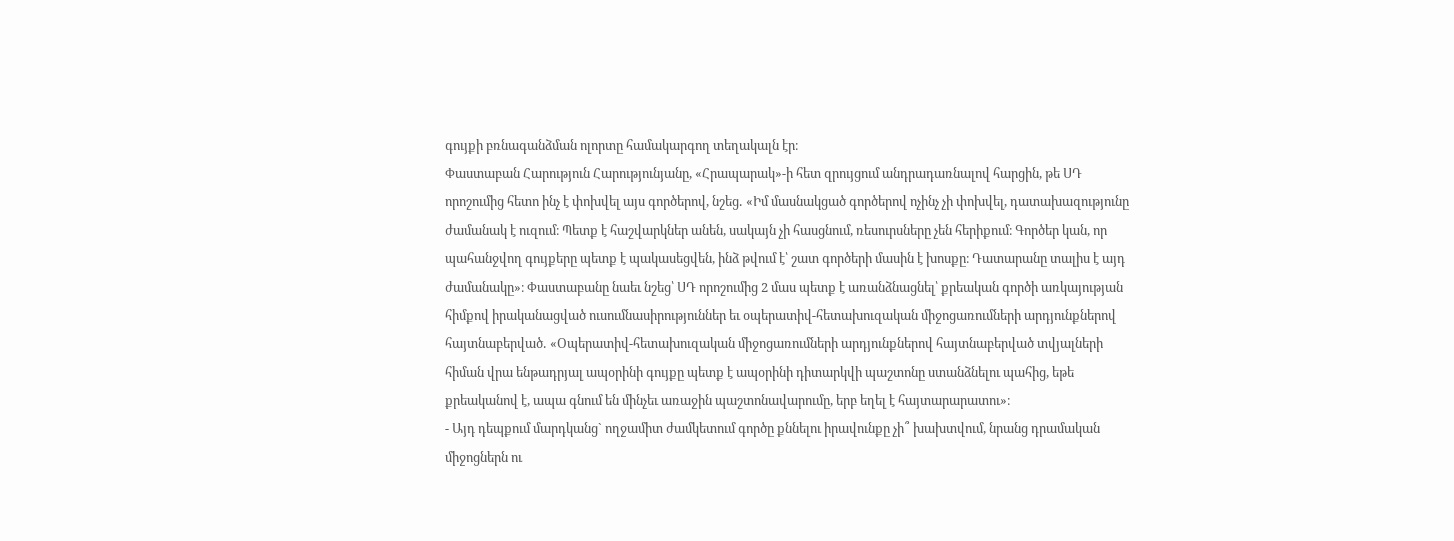գույքի բռնագանձման ոլորտը համակարգող տեղակալն էր։
Փաստաբան Հարություն Հարությունյանը, «Հրապարակ»-ի հետ զրույցում անդրադառնալով հարցին, թե ՍԴ որոշումից հետո ինչ է փոխվել այս գործերով, նշեց․ «Իմ մասնակցած գործերով ոչինչ չի փոխվել, դատախազությունը ժամանակ է ուզում։ Պետք է հաշվարկներ անեն, սակայն չի հասցնում, ռեսուրսները չեն հերիքում։ Գործեր կան, որ պահանջվող գույքերը պետք է պակասեցվեն, ինձ թվում է՝ շատ գործերի մասին է խոսքը։ Դատարանը տալիս է այդ ժամանակը»։ Փաստաբանը նաեւ նշեց՝ ՍԴ որոշումից 2 մաս պետք է առանձնացնել՝ քրեական գործի առկայության հիմքով իրականացված ուսումնասիրություններ եւ օպերատիվ-հետախուզական միջոցառումների արդյունքներով հայտնաբերված․ «Օպերատիվ-հետախուզական միջոցառումների արդյունքներով հայտնաբերված տվյալների հիման վրա ենթադրյալ ապօրինի գույքը պետք է ապօրինի դիտարկվի պաշտոնը ստանձնելու պահից, եթե քրեականով է, ապա գնում են մինչեւ առաջին պաշտոնավարումը, երբ եղել է հայտարարատու»։
- Այդ դեպքում մարդկանց` ողջամիտ ժամկետում գործը քննելու իրավունքը չի՞ խախտվում, նրանց դրամական միջոցներն ու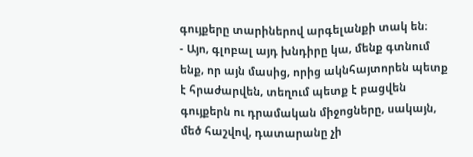գույքերը տարիներով արգելանքի տակ են։
- Այո, գլոբալ այդ խնդիրը կա, մենք գտնում ենք, որ այն մասից, որից ակնհայտորեն պետք է հրաժարվեն, տեղում պետք է բացվեն գույքերն ու դրամական միջոցները, սակայն, մեծ հաշվով, դատարանը չի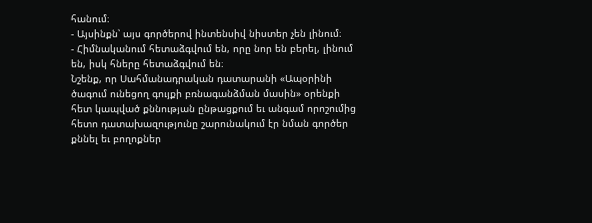հանում։
- Այսինքն՝ այս գործերով ինտենսիվ նիստեր չեն լինում։
- Հիմնականում հետաձգվում են, որը նոր են բերել, լինում են, իսկ հները հետաձգվում են։
Նշենք, որ Սահմանադրական դատարանի «Ապօրինի ծագում ունեցող գույքի բռնագանձման մասին» օրենքի հետ կապված քննության ընթացքում եւ անգամ որոշումից հետո դատախազությունը շարունակում էր նման գործեր քննել եւ բողոքներ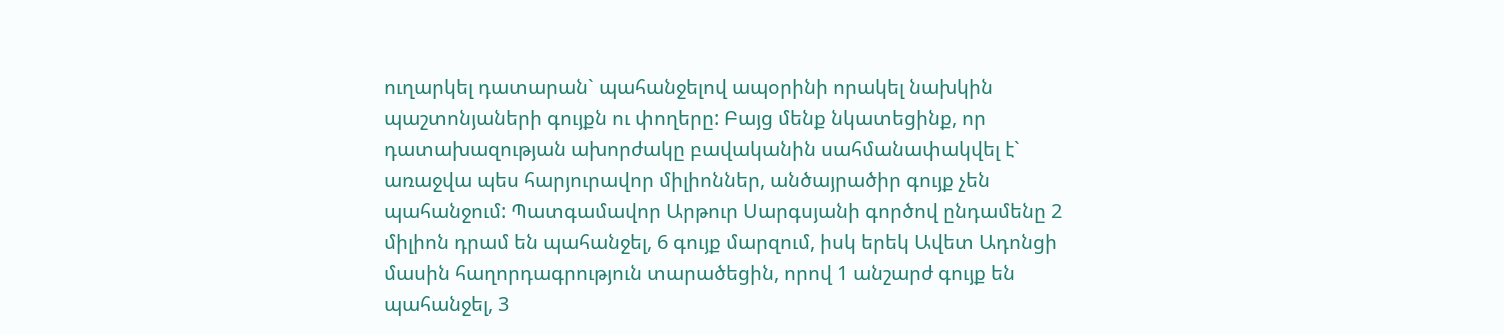ուղարկել դատարան` պահանջելով ապօրինի որակել նախկին պաշտոնյաների գույքն ու փողերը: Բայց մենք նկատեցինք, որ դատախազության ախորժակը բավականին սահմանափակվել է` առաջվա պես հարյուրավոր միլիոններ, անծայրածիր գույք չեն պահանջում: Պատգամավոր Արթուր Սարգսյանի գործով ընդամենը 2 միլիոն դրամ են պահանջել, 6 գույք մարզում, իսկ երեկ Ավետ Ադոնցի մասին հաղորդագրություն տարածեցին, որով 1 անշարժ գույք են պահանջել, 3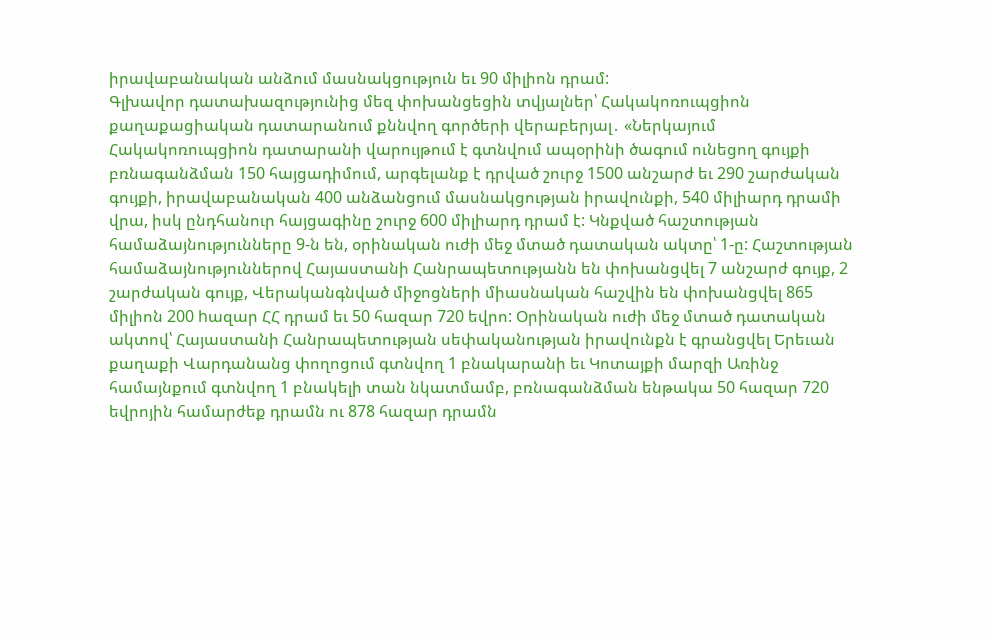իրավաբանական անձում մասնակցություն եւ 90 միլիոն դրամ:
Գլխավոր դատախազությունից մեզ փոխանցեցին տվյալներ՝ Հակակոռուպցիոն քաղաքացիական դատարանում քննվող գործերի վերաբերյալ․ «Ներկայում Հակակոռուպցիոն դատարանի վարույթում է գտնվում ապօրինի ծագում ունեցող գույքի բռնագանձման 150 հայցադիմում, արգելանք է դրված շուրջ 1500 անշարժ եւ 290 շարժական գույքի, իրավաբանական 400 անձանցում մասնակցության իրավունքի, 540 միլիարդ դրամի վրա, իսկ ընդհանուր հայցագինը շուրջ 600 միլիարդ դրամ է: Կնքված հաշտության համաձայնությունները 9-ն են, օրինական ուժի մեջ մտած դատական ակտը՝ 1-ը: Հաշտության համաձայնություններով Հայաստանի Հանրապետությանն են փոխանցվել 7 անշարժ գույք, 2 շարժական գույք, Վերականգնված միջոցների միասնական հաշվին են փոխանցվել 865 միլիոն 200 hազար ՀՀ դրամ եւ 50 հազար 720 եվրո: Օրինական ուժի մեջ մտած դատական ակտով՝ Հայաստանի Հանրապետության սեփականության իրավունքն է գրանցվել Երեւան քաղաքի Վարդանանց փողոցում գտնվող 1 բնակարանի եւ Կոտայքի մարզի Առինջ համայնքում գտնվող 1 բնակելի տան նկատմամբ, բռնագանձման ենթակա 50 հազար 720 եվրոյին համարժեք դրամն ու 878 հազար դրամն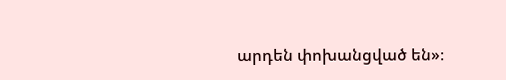արդեն փոխանցված են»։